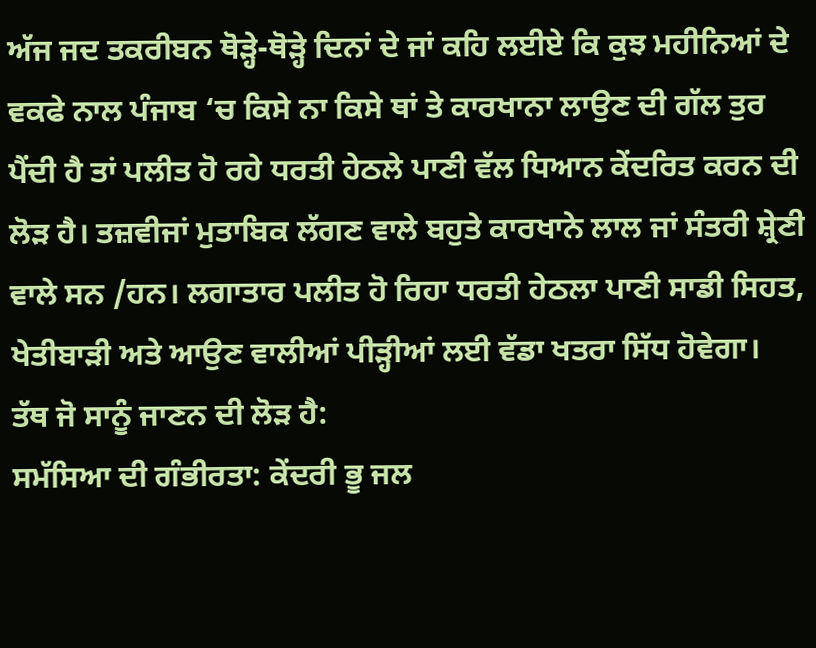ਅੱਜ ਜਦ ਤਕਰੀਬਨ ਥੋੜ੍ਹੇ-ਥੋੜ੍ਹੇ ਦਿਨਾਂ ਦੇ ਜਾਂ ਕਹਿ ਲਈਏ ਕਿ ਕੁਝ ਮਹੀਨਿਆਂ ਦੇ ਵਕਫੇ ਨਾਲ ਪੰਜਾਬ ‘ਚ ਕਿਸੇ ਨਾ ਕਿਸੇ ਥਾਂ ਤੇ ਕਾਰਖਾਨਾ ਲਾਉਣ ਦੀ ਗੱਲ ਤੁਰ ਪੈਂਦੀ ਹੈ ਤਾਂ ਪਲੀਤ ਹੋ ਰਹੇ ਧਰਤੀ ਹੇਠਲੇ ਪਾਣੀ ਵੱਲ ਧਿਆਨ ਕੇਂਦਰਿਤ ਕਰਨ ਦੀ ਲੋੜ ਹੈ। ਤਜ਼ਵੀਜਾਂ ਮੁਤਾਬਿਕ ਲੱਗਣ ਵਾਲੇ ਬਹੁਤੇ ਕਾਰਖਾਨੇ ਲਾਲ ਜਾਂ ਸੰਤਰੀ ਸ਼੍ਰੇਣੀ ਵਾਲੇ ਸਨ /ਹਨ। ਲਗਾਤਾਰ ਪਲੀਤ ਹੋ ਰਿਹਾ ਧਰਤੀ ਹੇਠਲਾ ਪਾਣੀ ਸਾਡੀ ਸਿਹਤ, ਖੇਤੀਬਾੜੀ ਅਤੇ ਆਉਣ ਵਾਲੀਆਂ ਪੀੜ੍ਹੀਆਂ ਲਈ ਵੱਡਾ ਖਤਰਾ ਸਿੱਧ ਹੋਵੇਗਾ।
ਤੱਥ ਜੋ ਸਾਨੂੰ ਜਾਣਨ ਦੀ ਲੋੜ ਹੈ:
ਸਮੱਸਿਆ ਦੀ ਗੰਭੀਰਤਾ: ਕੇਂਦਰੀ ਭੂ ਜਲ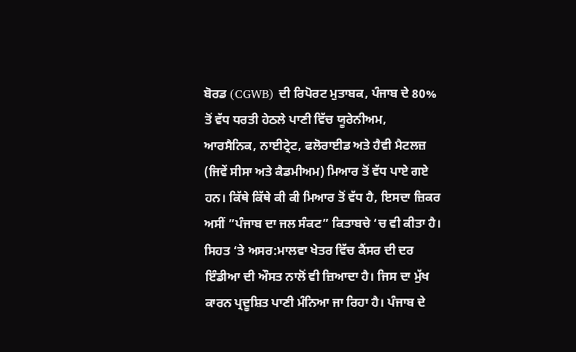ਬੋਰਡ (CGWB) ਦੀ ਰਿਪੋਰਟ ਮੁਤਾਬਕ, ਪੰਜਾਬ ਦੇ 80% ਤੋਂ ਵੱਧ ਧਰਤੀ ਹੇਠਲੇ ਪਾਣੀ ਵਿੱਚ ਯੂਰੇਨੀਅਮ, ਆਰਸੈਨਿਕ, ਨਾਈਟ੍ਰੇਟ, ਫਲੋਰਾਈਡ ਅਤੇ ਹੈਵੀ ਮੈਟਲਜ਼ (ਜਿਵੇਂ ਸੀਸਾ ਅਤੇ ਕੈਡਮੀਅਮ) ਮਿਆਰ ਤੋਂ ਵੱਧ ਪਾਏ ਗਏ ਹਨ। ਕਿੱਥੇ ਕਿੱਥੇ ਕੀ ਕੀ ਮਿਆਰ ਤੋਂ ਵੱਧ ਹੈ, ਇਸਦਾ ਜ਼ਿਕਰ ਅਸੀਂ ”ਪੰਜਾਬ ਦਾ ਜਲ ਸੰਕਟ” ਕਿਤਾਬਚੇ ‘ਚ ਵੀ ਕੀਤਾ ਹੈ।
ਸਿਹਤ ‘ਤੇ ਅਸਰ:ਮਾਲਵਾ ਖੇਤਰ ਵਿੱਚ ਕੈਂਸਰ ਦੀ ਦਰ ਇੰਡੀਆ ਦੀ ਔਸਤ ਨਾਲੋਂ ਵੀ ਜ਼ਿਆਦਾ ਹੈ। ਜਿਸ ਦਾ ਮੁੱਖ ਕਾਰਨ ਪ੍ਰਦੂਸ਼ਿਤ ਪਾਣੀ ਮੰਨਿਆ ਜਾ ਰਿਹਾ ਹੈ। ਪੰਜਾਬ ਦੇ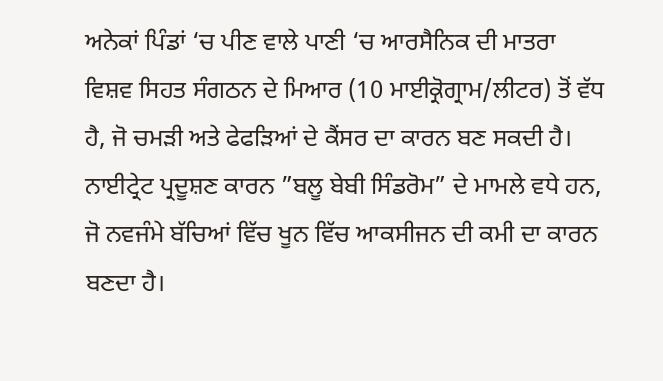ਅਨੇਕਾਂ ਪਿੰਡਾਂ ‘ਚ ਪੀਣ ਵਾਲੇ ਪਾਣੀ ‘ਚ ਆਰਸੈਨਿਕ ਦੀ ਮਾਤਰਾ ਵਿਸ਼ਵ ਸਿਹਤ ਸੰਗਠਨ ਦੇ ਮਿਆਰ (10 ਮਾਈਕ੍ਰੋਗ੍ਰਾਮ/ਲੀਟਰ) ਤੋਂ ਵੱਧ ਹੈ, ਜੋ ਚਮੜੀ ਅਤੇ ਫੇਫੜਿਆਂ ਦੇ ਕੈਂਸਰ ਦਾ ਕਾਰਨ ਬਣ ਸਕਦੀ ਹੈ। ਨਾਈਟ੍ਰੇਟ ਪ੍ਰਦੂਸ਼ਣ ਕਾਰਨ ”ਬਲੂ ਬੇਬੀ ਸਿੰਡਰੋਮ” ਦੇ ਮਾਮਲੇ ਵਧੇ ਹਨ, ਜੋ ਨਵਜੰਮੇ ਬੱਚਿਆਂ ਵਿੱਚ ਖੂਨ ਵਿੱਚ ਆਕਸੀਜਨ ਦੀ ਕਮੀ ਦਾ ਕਾਰਨ ਬਣਦਾ ਹੈ।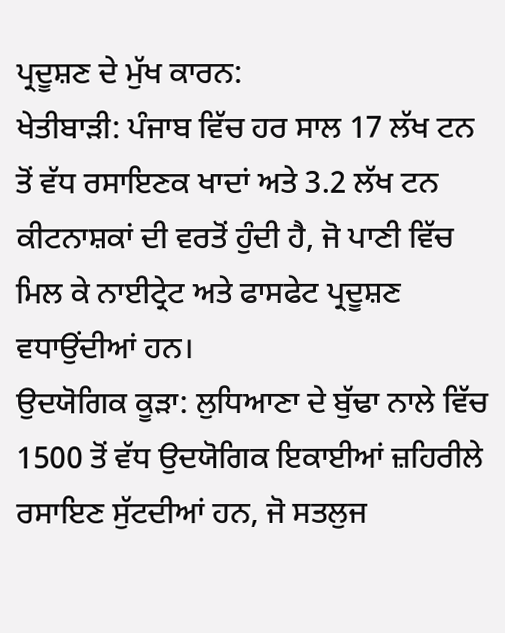ਪ੍ਰਦੂਸ਼ਣ ਦੇ ਮੁੱਖ ਕਾਰਨ:
ਖੇਤੀਬਾੜੀ: ਪੰਜਾਬ ਵਿੱਚ ਹਰ ਸਾਲ 17 ਲੱਖ ਟਨ ਤੋਂ ਵੱਧ ਰਸਾਇਣਕ ਖਾਦਾਂ ਅਤੇ 3.2 ਲੱਖ ਟਨ ਕੀਟਨਾਸ਼ਕਾਂ ਦੀ ਵਰਤੋਂ ਹੁੰਦੀ ਹੈ, ਜੋ ਪਾਣੀ ਵਿੱਚ ਮਿਲ ਕੇ ਨਾਈਟ੍ਰੇਟ ਅਤੇ ਫਾਸਫੇਟ ਪ੍ਰਦੂਸ਼ਣ ਵਧਾਉਂਦੀਆਂ ਹਨ।
ਉਦਯੋਗਿਕ ਕੂੜਾ: ਲੁਧਿਆਣਾ ਦੇ ਬੁੱਢਾ ਨਾਲੇ ਵਿੱਚ 1500 ਤੋਂ ਵੱਧ ਉਦਯੋਗਿਕ ਇਕਾਈਆਂ ਜ਼ਹਿਰੀਲੇ ਰਸਾਇਣ ਸੁੱਟਦੀਆਂ ਹਨ, ਜੋ ਸਤਲੁਜ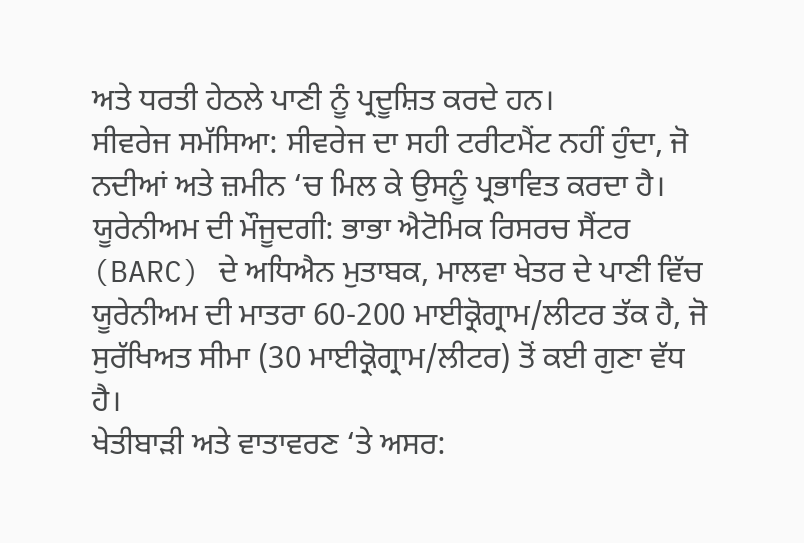ਅਤੇ ਧਰਤੀ ਹੇਠਲੇ ਪਾਣੀ ਨੂੰ ਪ੍ਰਦੂਸ਼ਿਤ ਕਰਦੇ ਹਨ।
ਸੀਵਰੇਜ ਸਮੱਸਿਆ: ਸੀਵਰੇਜ ਦਾ ਸਹੀ ਟਰੀਟਮੈਂਟ ਨਹੀਂ ਹੁੰਦਾ, ਜੋ ਨਦੀਆਂ ਅਤੇ ਜ਼ਮੀਨ ‘ਚ ਮਿਲ ਕੇ ਉਸਨੂੰ ਪ੍ਰਭਾਵਿਤ ਕਰਦਾ ਹੈ।
ਯੂਰੇਨੀਅਮ ਦੀ ਮੌਜੂਦਗੀ: ਭਾਭਾ ਐਟੋਮਿਕ ਰਿਸਰਚ ਸੈਂਟਰ (BARC) ਦੇ ਅਧਿਐਨ ਮੁਤਾਬਕ, ਮਾਲਵਾ ਖੇਤਰ ਦੇ ਪਾਣੀ ਵਿੱਚ ਯੂਰੇਨੀਅਮ ਦੀ ਮਾਤਰਾ 60-200 ਮਾਈਕ੍ਰੋਗ੍ਰਾਮ/ਲੀਟਰ ਤੱਕ ਹੈ, ਜੋ ਸੁਰੱਖਿਅਤ ਸੀਮਾ (30 ਮਾਈਕ੍ਰੋਗ੍ਰਾਮ/ਲੀਟਰ) ਤੋਂ ਕਈ ਗੁਣਾ ਵੱਧ ਹੈ।
ਖੇਤੀਬਾੜੀ ਅਤੇ ਵਾਤਾਵਰਣ ‘ਤੇ ਅਸਰ: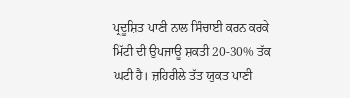ਪ੍ਰਦੂਸ਼ਿਤ ਪਾਣੀ ਨਾਲ ਸਿੰਚਾਈ ਕਰਨ ਕਰਕੇ ਮਿੱਟੀ ਦੀ ਉਪਜਾਊ ਸ਼ਕਤੀ 20-30% ਤੱਕ ਘਟੀ ਹੈ। ਜ਼ਹਿਰੀਲੇ ਤੱਤ ਯੁਕਤ ਪਾਣੀ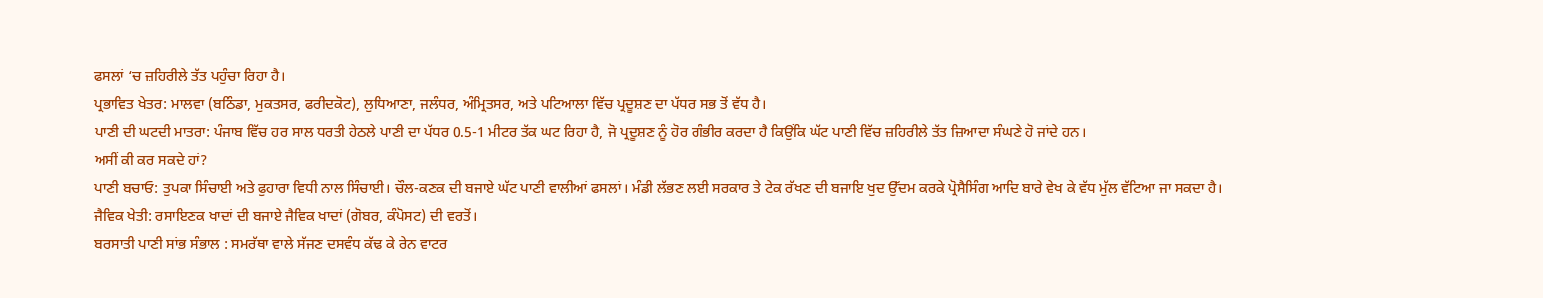ਫਸਲਾਂ ‘ਚ ਜ਼ਹਿਰੀਲੇ ਤੱਤ ਪਹੁੰਚਾ ਰਿਹਾ ਹੈ।
ਪ੍ਰਭਾਵਿਤ ਖੇਤਰ: ਮਾਲਵਾ (ਬਠਿੰਡਾ, ਮੁਕਤਸਰ, ਫਰੀਦਕੋਟ), ਲੁਧਿਆਣਾ, ਜਲੰਧਰ, ਅੰਮ੍ਰਿਤਸਰ, ਅਤੇ ਪਟਿਆਲਾ ਵਿੱਚ ਪ੍ਰਦੂਸ਼ਣ ਦਾ ਪੱਧਰ ਸਭ ਤੋਂ ਵੱਧ ਹੈ।
ਪਾਣੀ ਦੀ ਘਟਦੀ ਮਾਤਰਾ: ਪੰਜਾਬ ਵਿੱਚ ਹਰ ਸਾਲ ਧਰਤੀ ਹੇਠਲੇ ਪਾਣੀ ਦਾ ਪੱਧਰ 0.5-1 ਮੀਟਰ ਤੱਕ ਘਟ ਰਿਹਾ ਹੈ, ਜੋ ਪ੍ਰਦੂਸ਼ਣ ਨੂੰ ਹੋਰ ਗੰਭੀਰ ਕਰਦਾ ਹੈ ਕਿਉਂਕਿ ਘੱਟ ਪਾਣੀ ਵਿੱਚ ਜ਼ਹਿਰੀਲੇ ਤੱਤ ਜ਼ਿਆਦਾ ਸੰਘਣੇ ਹੋ ਜਾਂਦੇ ਹਨ।
ਅਸੀਂ ਕੀ ਕਰ ਸਕਦੇ ਹਾਂ?
ਪਾਣੀ ਬਚਾਓ: ਤੁਪਕਾ ਸਿੰਚਾਈ ਅਤੇ ਫੁਹਾਰਾ ਵਿਧੀ ਨਾਲ ਸਿੰਚਾਈ। ਚੌਲ-ਕਣਕ ਦੀ ਬਜਾਏ ਘੱਟ ਪਾਣੀ ਵਾਲੀਆਂ ਫਸਲਾਂ। ਮੰਡੀ ਲੱਭਣ ਲਈ ਸਰਕਾਰ ਤੇ ਟੇਕ ਰੱਖਣ ਦੀ ਬਜਾਇ ਖੁਦ ਉੱਦਮ ਕਰਕੇ ਪ੍ਰੋਸੈਸਿੰਗ ਆਦਿ ਬਾਰੇ ਵੇਖ ਕੇ ਵੱਧ ਮੁੱਲ ਵੱਟਿਆ ਜਾ ਸਕਦਾ ਹੈ।
ਜੈਵਿਕ ਖੇਤੀ: ਰਸਾਇਣਕ ਖਾਦਾਂ ਦੀ ਬਜਾਏ ਜੈਵਿਕ ਖਾਦਾਂ (ਗੋਬਰ, ਕੰਪੋਸਟ) ਦੀ ਵਰਤੋਂ।
ਬਰਸਾਤੀ ਪਾਣੀ ਸਾਂਭ ਸੰਭਾਲ : ਸਮਰੱਥਾ ਵਾਲੇ ਸੱਜਣ ਦਸਵੰਧ ਕੱਢ ਕੇ ਰੇਨ ਵਾਟਰ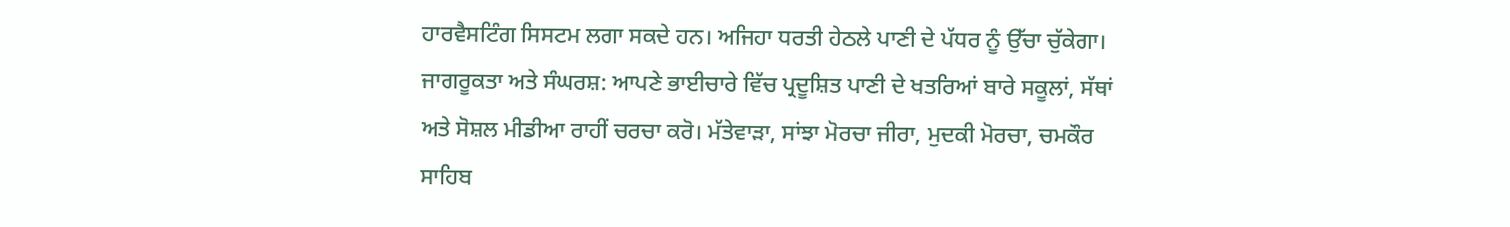ਹਾਰਵੈਸਟਿੰਗ ਸਿਸਟਮ ਲਗਾ ਸਕਦੇ ਹਨ। ਅਜਿਹਾ ਧਰਤੀ ਹੇਠਲੇ ਪਾਣੀ ਦੇ ਪੱਧਰ ਨੂੰ ਉੱਚਾ ਚੁੱਕੇਗਾ।
ਜਾਗਰੂਕਤਾ ਅਤੇ ਸੰਘਰਸ਼: ਆਪਣੇ ਭਾਈਚਾਰੇ ਵਿੱਚ ਪ੍ਰਦੂਸ਼ਿਤ ਪਾਣੀ ਦੇ ਖਤਰਿਆਂ ਬਾਰੇ ਸਕੂਲਾਂ, ਸੱਥਾਂ ਅਤੇ ਸੋਸ਼ਲ ਮੀਡੀਆ ਰਾਹੀਂ ਚਰਚਾ ਕਰੋ। ਮੱਤੇਵਾੜਾ, ਸਾਂਝਾ ਮੋਰਚਾ ਜੀਰਾ, ਮੁਦਕੀ ਮੋਰਚਾ, ਚਮਕੌਰ ਸਾਹਿਬ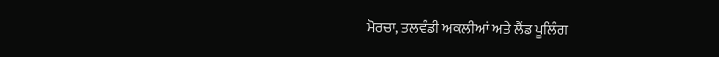ਮੋਰਚਾ, ਤਲਵੰਡੀ ਅਕਲੀਆਂ ਅਤੇ ਲੈਂਡ ਪੂਲਿੰਗ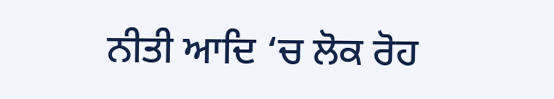ਨੀਤੀ ਆਦਿ ‘ਚ ਲੋਕ ਰੋਹ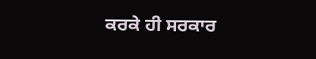ਕਰਕੇ ਹੀ ਸਰਕਾਰ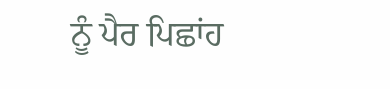ਨੂੰ ਪੈਰ ਪਿਛਾਂਹ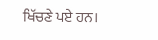ਖਿੱਚਣੇ ਪਏ ਹਨ।